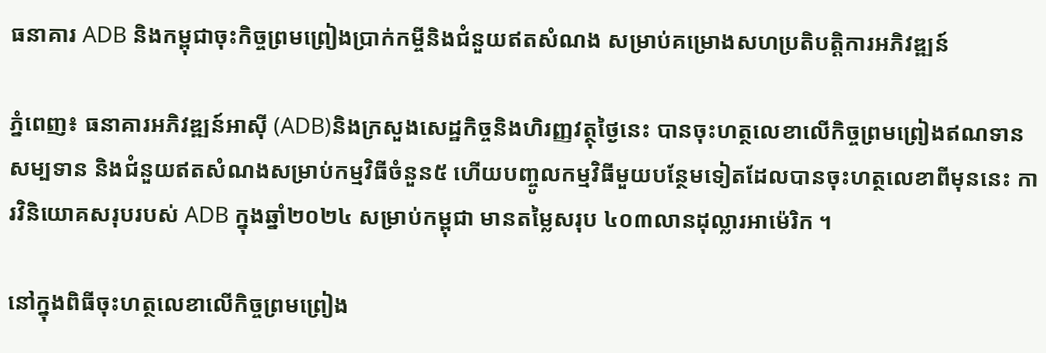ធនាគារ ADB និងកម្ពុជាចុះកិច្ចព្រមព្រៀងប្រាក់កម្ចីនិងជំនួយឥតសំណង សម្រាប់គម្រោងសហប្រតិបត្តិការអភិវឌ្ឍន៍

ភ្នំពេញ៖ ធនាគារអភិវឌ្ឍន៍អាស៊ី (ADB)និងក្រសួងសេដ្ឋកិច្ចនិងហិរញ្ញវត្ថុថ្ងៃនេះ បានចុះហត្ថលេខាលើកិច្ចព្រមព្រៀងឥណទានសម្បទាន និងជំនួយឥតសំណងសម្រាប់កម្មវិធីចំនួន៥ ហើយបញ្ចូលកម្មវិធីមួយបន្ថែមទៀតដែលបានចុះហត្ថលេខាពីមុននេះ ការវិនិយោគសរុបរបស់ ADB ក្នុងឆ្នាំ២០២៤ សម្រាប់កម្ពុជា មានតម្លៃសរុប ៤០៣លានដុល្លារអាម៉េរិក ។

នៅក្នុងពិធីចុះហត្ថលេខាលើកិច្ចព្រមព្រៀង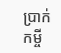ប្រាក់កម្ចី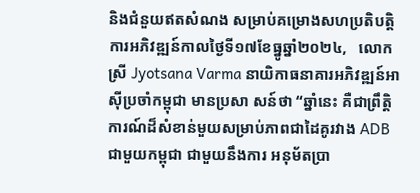និងជំនួយឥតសំណង សម្រាប់គម្រោងសហប្រតិបត្តិការអភិវឌ្ឍន៍កាលថ្ងៃទី១៧ខែធ្នូឆ្នាំ២០២៤,   លោកស្រី Jyotsana Varma នាយិកាធនាគារអភិវឌ្ឍន៍អាស៊ីប្រចាំកម្ពុជា មានប្រសា សន៍ថា “ឆ្នាំនេះ គឺជាព្រឹត្តិការណ៍ដ៏សំខាន់មួយសម្រាប់ភាពជាដៃគូរវាង ADB ជាមួយកម្ពុជា ជាមួយនឹងការ អនុម័តប្រា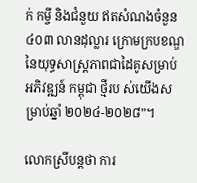ក់ កម្ចី និងជំនួយ ឥតសំណងចំនួន ៤០៣ លានដុល្លារ ក្រោមក្របខណ្ឌនៃយុទ្ធសាស្ត្រភាពជាដៃគូសម្រាប់អភិវឌ្ឍន៍ កម្ពុជា ថ្មីរប ស់យើងសម្រាប់ឆ្នាំ ២០២៤-២០២៨”។

លោកស្រីបន្តថា ការ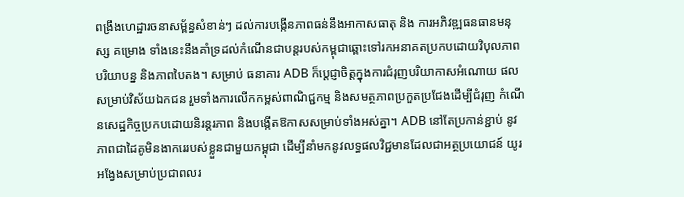ពង្រឹងហេដ្ឋារចនាសម្ព័ន្ធសំខាន់ៗ ដល់ការបង្កើនភាពធន់នឹងអាកាសធាតុ និង ការអភិវឌ្ឍធនធានមនុស្ស គម្រោង ទាំងនេះនឹងគាំទ្រដល់កំណើនជាបន្តរបស់កម្ពុជាឆ្ពោះទៅរកអនាគតប្រកបដោយវិបុលភាព បរិយាបន្ន និងភាពបៃតង។ សម្រាប់ ធនាគារ ADB ក៏ប្តេជ្ញាចិត្តក្នុងការជំរុញបរិយាកាសអំណោយ ផលសម្រាប់វិស័យឯកជន រួមទាំងការលើកកម្ពស់ពាណិជ្ជកម្ម និងសមត្ថភាពប្រកួតប្រជែងដើម្បីជំរុញ កំណើនសេដ្ឋកិច្ចប្រកបដោយនិរន្តរភាព និងបង្កើតឱកាសសម្រាប់ទាំងអស់គ្នា។ ADB នៅតែប្រកាន់ខ្ជាប់ នូវភាពជាដៃគូមិនងាករេរបស់ខ្លួនជាមួយកម្ពុជា ដើម្បីនាំមកនូវលទ្ធផលវិជ្ជមានដែលជាអត្ថប្រយោជន៍ យូរ អង្វែងសម្រាប់ប្រជាពលរ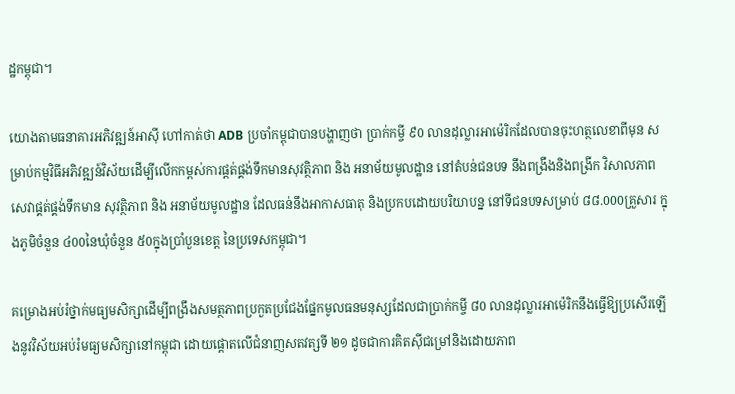ដ្ឋកម្ពុជា។

យោងតាមធនាគារអភិវឌ្ឍន៍អាស៊ី ហៅកាត់ថា ADB ប្រចាំកម្ពុជាបានបង្ហាញថា ប្រាក់កម្ចី ៩0 លានដុល្លារអាម៉េរិកដែលបានចុះហត្ថលេខាពីមុន សម្រាប់កម្មវិធីអភិវឌ្ឍន៍វិស័យដើម្បីលើកកម្ពស់ការផ្តត់ផ្គង់ទឹកមានសុវត្ថិភាព និង អនាម័យមូលដ្ឋាន នៅតំបន់ជនបទ នឹងពង្រឹងនិងពង្រីក វិសាលភាព សេវាផ្គត់ផ្គង់ទឹកមាន សុវត្ថិភាព និង អនាម័យមូលដ្ឋាន ដែលធន់នឹងអាកាសធាតុ និងប្រកបដោយបរិយាបន្ន នៅទីជនបទសម្រាប់ ៨៨.000គ្រួសារ ក្នុងភូមិចំនួន ៤00នៃឃុំចំនួន ៥0ក្នុងប្រាំបួនខេត្ត នៃប្រទេសកម្ពុជា។

គម្រោងអប់រំថ្នាក់មធ្យមសិក្សាដើម្បីពង្រឹងសមត្ថភាពប្រកួតប្រជែងផ្នែកមូលធនមនុស្សដែលជាប្រាក់កម្ចី ៨0 លានដុល្លារអាម៉េរិកនឹងធ្វើឱ្យប្រសើរឡើងនូវវិស័យអប់រំមធ្យមសិក្សានៅកម្ពុជា ដោយផ្តោតលើជំនាញសតវត្សទី ២១ ដូចជាការគិតស៊ីជម្រៅនិងដោយភាព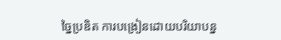ច្នៃប្រឌិត ការបង្រៀនដោយបរិយាបន្ន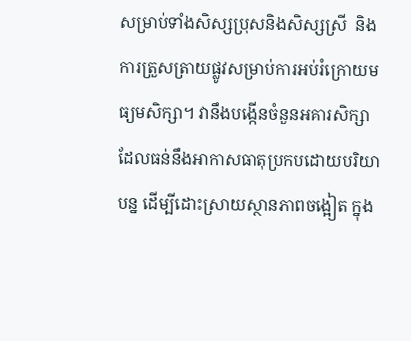សម្រាប់ទាំងសិស្សប្រុសនិងសិស្សស្រី  និង ការត្រួសត្រាយផ្លូវសម្រាប់ការអប់រំក្រោយមធ្យមសិក្សា។ វានឹងបង្កើនចំនួនអគារសិក្សា ដែលធន់នឹងអាកាសធាតុប្រកបដោយបរិយាបន្ន ដើម្បីដោះស្រាយស្ថានភាពចង្អៀត ក្នុង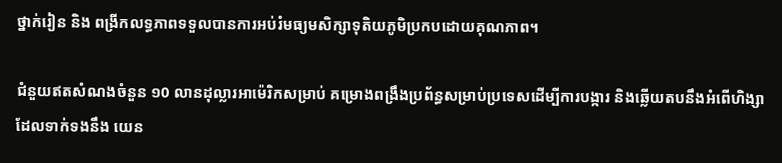ថ្នាក់រៀន និង ពង្រីកលទ្ធភាពទទួលបានការអប់រំមធ្យមសិក្សាទុតិយភូមិប្រកបដោយគុណភាព។

ជំនួយឥតសំណងចំនួន ១0 លានដុល្លារអាម៉េរិកសម្រាប់ គម្រោងពង្រឹងប្រព័ន្ធសម្រាប់ប្រទេសដើម្បីការបង្ការ និងឆ្លើយតបនឹងអំពើហិង្សាដែលទាក់ទងនឹង យេន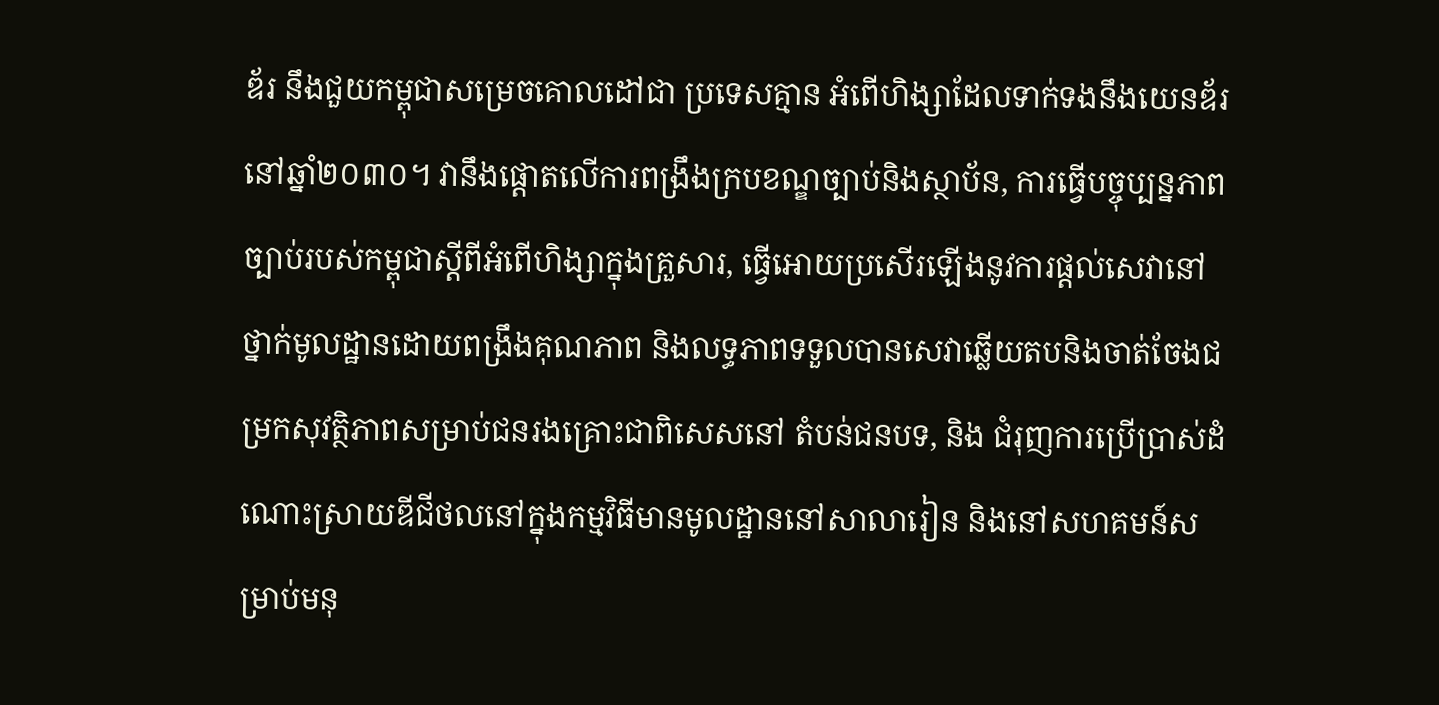ឌ័រ នឹងជួយកម្ពុជាសម្រេចគោលដៅជា ប្រទេសគ្មាន អំពើហិង្សាដែលទាក់ទងនឹងយេនឌ័រ នៅឆ្នាំ២០៣០។ វានឹងផ្តោតលើការពង្រឹងក្របខណ្ឌច្បាប់និងស្ថាប័ន, ការធ្វើបច្ចុប្បន្នភាពច្បាប់របស់កម្ពុជាស្តីពីអំពើហិង្សាក្នុងគ្រួសារ, ធ្វើអោយប្រសើរឡើងនូវការផ្តល់សេវានៅថ្នាក់មូលដ្ឋានដោយពង្រឹងគុណភាព និងលទ្ធភាពទទួលបានសេវាឆ្លើយតបនិងចាត់ចែងជម្រកសុវត្ថិភាពសម្រាប់ជនរងគ្រោះជាពិសេសនៅ តំបន់ជនបទ, និង ជំរុញការប្រើប្រាស់ដំណោះស្រាយឌីជីថលនៅក្នុងកម្មវិធីមានមូលដ្ឋាននៅសាលារៀន និងនៅសហគមន៍សម្រាប់មនុ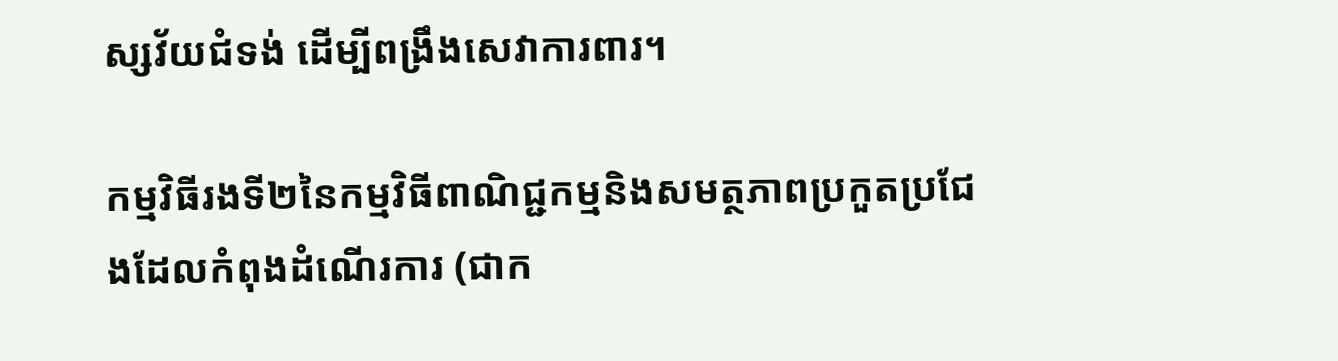ស្សវ័យជំទង់ ដើម្បីពង្រឹងសេវាការពារ។

កម្មវិធីរងទី២នៃកម្មវិធីពាណិជ្ជកម្មនិងសមត្ថភាពប្រកួតប្រជែងដែលកំពុងដំណើរការ (ជាក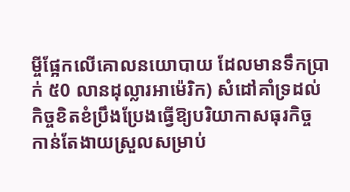ម្ចីផ្អែកលើគោលនយោបាយ ដែលមានទឹកប្រាក់ ៥0 លានដុល្លារអាម៉េរិក) សំដៅគាំទ្រដល់កិច្ចខិតខំប្រឹងប្រែងធ្វើឱ្យបរិយាកាសធុរកិច្ចកាន់តែងាយស្រួលសម្រាប់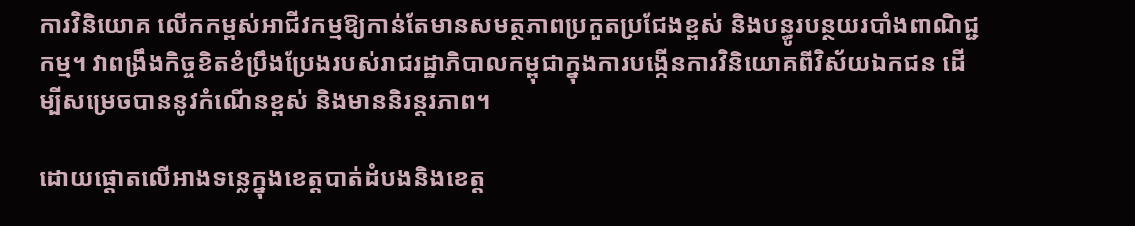ការវិនិយោគ លើកកម្ពស់អាជីវកម្មឱ្យកាន់តែមានសមត្ថភាពប្រកួតប្រជែងខ្ពស់ និងបន្ធូរបន្ថយរបាំងពាណិជ្ជកម្ម។ វាពង្រឹងកិច្ចខិតខំប្រឹងប្រែងរបស់រាជរដ្ឋាភិបាលកម្ពុជាក្នុងការបង្កើនការវិនិយោគពីវិស័យឯកជន ដើម្បីសម្រេចបាននូវកំណើនខ្ពស់ និងមាននិរន្តរភាព។

ដោយផ្តោតលើអាងទន្លេក្នុងខេត្តបាត់ដំបងនិងខេត្ត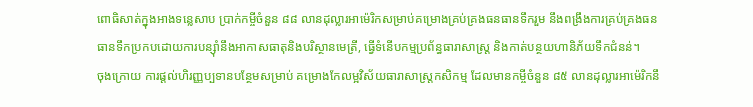ពោធិសាត់ក្នុងអាងទន្លេសាប ប្រាក់កម្ចីចំនួន ៨៨ លានដុល្លារអាម៉េរិកសម្រាប់គម្រោងគ្រប់គ្រងធនធានទឹករួម នឹងពង្រឹងការគ្រប់គ្រងធនធានទឹកប្រកបដោយការបន្ស៊ាំនឹងអាកាសធាតុនិងបរិស្ថានមេត្រី, ធ្វើទំនើបកម្មប្រព័ន្ធធារាសាស្ត្រ និងកាត់បន្ថយហានិភ័យទឹកជំនន់។
ចុងក្រោយ ការផ្តល់ហិរញ្ញប្បទានបន្ថែមសម្រាប់ គម្រោងកែលម្អវិស័យធារាសាស្រ្តកសិកម្ម ដែលមានកម្ចីចំនួន ៨៥ លានដុល្លារអាម៉េរិកនឹ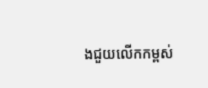ងជួយលើកកម្ពស់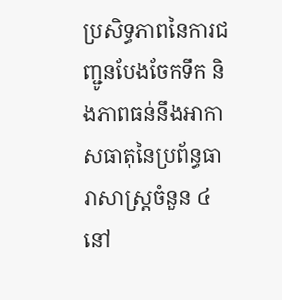ប្រសិទ្ធភាពនៃការជញ្ជូនបែងចែកទឹក និងភាពធន់នឹងអាកាសធាតុនៃប្រព័ន្ធធារាសាស្ត្រចំនួន ៤ នៅ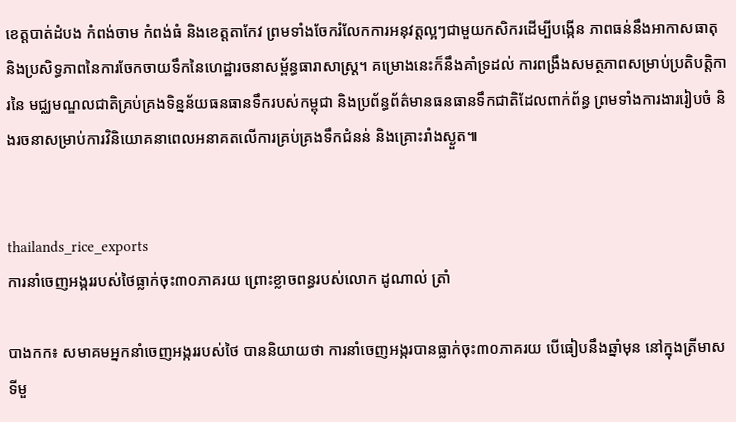ខេត្តបាត់ដំបង កំពង់ចាម កំពង់ធំ និងខេត្តតាកែវ ព្រមទាំងចែករំលែកការអនុវត្តល្អៗជាមួយកសិករដើម្បីបង្កើន ភាពធន់នឹងអាកាសធាតុ និងប្រសិទ្ធភាពនៃការចែកចាយទឹកនៃហេដ្ឋារចនាសម្ព័ន្ធធារាសាស្ត្រ។ គម្រោងនេះក៏នឹងគាំទ្រដល់ ការពង្រឹងសមត្ថភាពសម្រាប់ប្រតិបត្តិការនៃ មជ្ឈមណ្ឌលជាតិគ្រប់គ្រងទិន្នន័យធនធានទឹករបស់កម្ពុជា និងប្រព័ន្ធព័ត៌មានធនធានទឹកជាតិដែលពាក់ព័ន្ធ ព្រមទាំងការងាររៀបចំ និងរចនាសម្រាប់ការវិនិយោគនាពេលអនាគតលើការគ្រប់គ្រងទឹកជំនន់ និងគ្រោះរាំងស្ងួត៕


thailands_rice_exports
ការនាំចេញអង្កររបស់ថៃធ្លាក់ចុះ៣០ភាគរយ ព្រោះខ្លាចពន្ធរបស់លោក ដូណាល់ ត្រាំ

បាងកក៖ សមាគមអ្នកនាំចេញអង្កររបស់ថៃ បាននិយាយថា ការនាំចេញអង្ករបានធ្លាក់ចុះ៣០ភាគរយ បើធៀបនឹងឆ្នាំមុន នៅក្នុងត្រីមាសទីមួ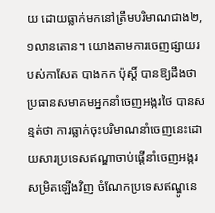យ ដោយធ្លាក់មកនៅត្រឹមបរិមាណជាង២,១លានតោន។ យោងតាមការចេញផ្សាយរបស់កាសែត បាងកក ប៉ុស្តិ៍ បានឱ្យដឹងថា ប្រធានសមាគមអ្នកនាំចេញអង្ករថៃ បានសន្មត់ថា ការធ្លាក់ចុះបរិមាណនាំចេញនេះដោយសារប្រទេសឥណ្ឌាចាប់ផ្តើនាំចេញអង្ករសម្រិតឡើងវិញ ចំណែកប្រទេសឥណ្ឌូនេ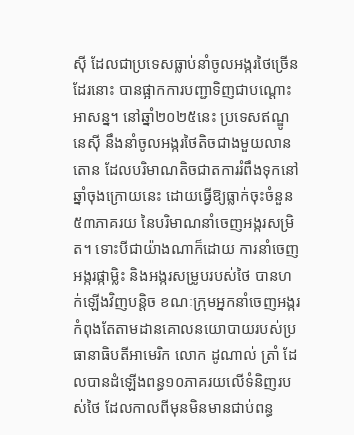ស៊ី ដែលជាប្រទេសធ្លាប់នាំចូលអង្ករថៃច្រើនដែរនោះ បានផ្អាកការបញ្ជាទិញជាបណ្តោះអាសន្ន។ នៅឆ្នាំ២០២៥នេះ ប្រទេសឥណ្ឌូនេស៊ី នឹងនាំចូលអង្ករថៃតិចជាងមួយលានតោន ដែលបរិមាណតិចជាតការរំពឹងទុកនៅឆ្នាំចុងក្រោយនេះ ដោយធ្វើឱ្យធ្លាក់ចុះចំនួន៥៣ភាគរយ នៃបរិមាណនាំចេញអង្ករសម្រិត។ ទោះបីជាយ៉ាងណាក៏ដោយ ការនាំចេញអង្ករផ្កាម្លិះ និងអង្ករសម្រូបរបស់ថៃ បានហក់ឡើងវិញបន្តិច ខណៈក្រុមអ្នកនាំចេញអង្ករកំពុងតែតាមដានគោលនយោបាយរបស់ប្រធានាធិបតីអាមេរិក លោក ដូណាល់ ត្រាំ ដែលបានដំឡើងពន្ធ១០ភាគរយលើទំនិញរបស់ថៃ ដែលកាលពីមុនមិនមានជាប់ពន្ធ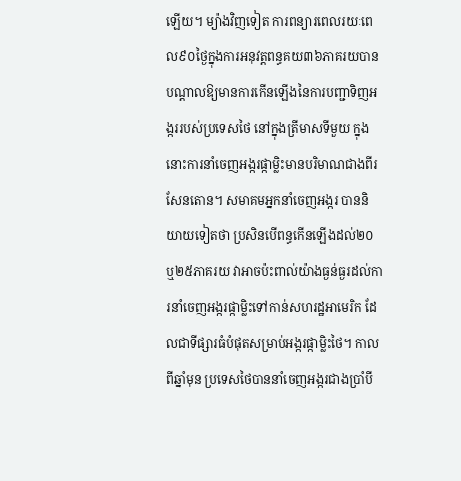ឡើយ។ ម្យ៉ាងវិញទៀត ការពន្យារពេលរយៈពេល៩០ថ្ងៃក្នុងការអនុវត្តពន្ធគយ៣៦ភាគរយបានបណ្តាលឱ្យមានការកើនឡើងនៃការបញ្ជាទិញអង្កររបស់ប្រទេសថៃ នៅក្នុងត្រីមាសទីមួយ ក្នុងនោះការនាំចេញអង្ករផ្កាម្លិះមានបរិមាណជាងពីរសែនតោន។ សមាគមអ្នកនាំចេញអង្ករ បាននិយាយទៀតថា ប្រសិនបើពន្ធកើនឡើងដល់២០ ឬ២៥ភាគរយ វាអាចប៉ះពាល់យ៉ាងធ្ងន់ធ្ងរដល់ការនាំចេញអង្ករផ្កាម្លិះទៅកាន់សហរដ្ឋអាមេរិក ដែលជាទីផ្សារធំបំផុតសម្រាប់អង្ករផ្កាម្លិះថៃ។ កាលពីឆ្នាំមុន ប្រទេសថៃបាននាំចេញអង្ករជាងប្រាំបី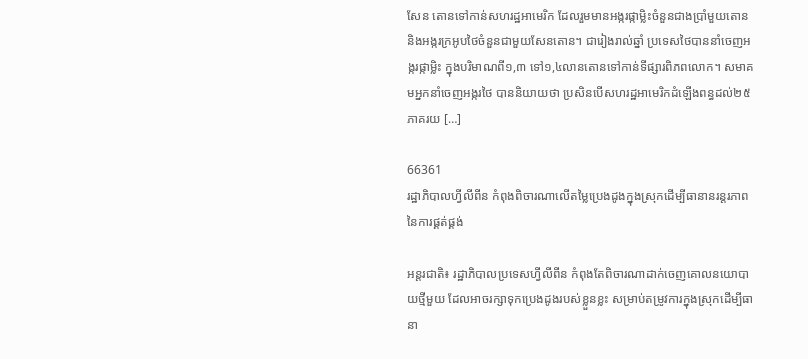សែន តោនទៅកាន់សហរដ្ឋអាមេរិក ដែលរួមមានអង្ករផ្កាម្លិះចំនួនជាងប្រាំមួយតោន និងអង្ករក្រអូបថៃចំនួនជាមួយសែនតោន។ ជារៀងរាល់ឆ្នាំ ប្រទេសថៃបាននាំចេញអង្ករផ្កាម្លិះ ក្នុងបរិមាណពី១,៣ ទៅ១,៤លានតោនទៅកាន់ទីផ្សារពិភពលោក។ សមាគមអ្នកនាំចេញអង្ករថៃ បាននិយាយថា ប្រសិនបើសហរដ្ឋអាមេរិកដំឡើងពន្ធដល់២៥ភាគរយ […]

66361
រដ្ឋាភិបាលហ្វីលីពីន កំពុងពិចារណាលើតម្លៃប្រេងដូងក្នុងស្រុកដើម្បីធានានរន្តរភាពនៃការផ្គត់ផ្គង់

អន្តរជាតិ៖ រដ្ឋាភិបាលប្រទេសហ្វីលីពីន កំពុងតែពិចារណាដាក់ចេញគោលនយោបាយថ្មីមួយ ដែលអាចរក្សាទុកប្រេងដូងរបស់ខ្លួនខ្លះ សម្រាប់តម្រូវការក្នុងស្រុកដើម្បីធានា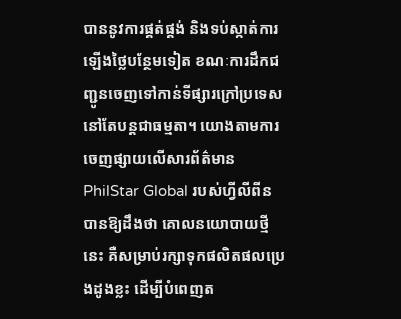បាននូវការផ្គត់ផ្គង់ និងទប់ស្កាត់ការឡើងថ្លៃបន្ថែមទៀត ខណៈការដឹកជញ្ជូនចេញទៅកាន់ទីផ្សារក្រៅប្រទេសនៅតែបន្តជាធម្មតា។ យោងតាមការចេញផ្សាយលើសារព័ត៌មាន PhilStar Global របស់ហ្វីលីពីន បានឱ្យដឹងថា គោលនយោបាយថ្មីនេះ គឺសម្រាប់រក្សាទុកផលិតផលប្រេងដូងខ្លះ ដើម្បីបំពេញត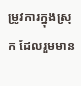ម្រូវការក្នុងស្រុក ដែលរួមមាន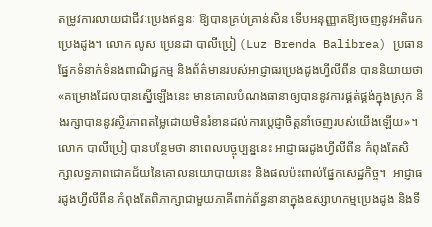តម្រូវការលាយជាជីវៈប្រេងឥន្ធនៈ ឱ្យបានគ្រប់គ្រាន់សិន ទើបអនុញ្ញាតឱ្យចេញនូវអតិរេកប្រេងដូង។ លោក លូស ប្រេនដា បាលីប្រៀ (Luz Brenda Balibrea) ប្រធានផ្នែកទំនាក់ទំនងពាណិជ្ជកម្ម និងព័ត៌មានរបស់អាជ្ញាធរប្រេងដូងហ្វីលីពីន បាននិយាយថា «គម្រោងដែលបានស្នើឡើងនេះ មានគោលបំណងធានាឲ្យបាននូវការផ្គត់ផ្គង់ក្នុងស្រុក និងរក្សាបាននូវស្ថិរភាពតម្លៃដោយមិនរំខានដល់ការប្តេជ្ញាចិត្តនាំចេញរបស់យើងឡើយ»។ លោក បាលីប្រៀ បានបន្ថែមថា នាពេលបច្ចុប្បន្ននេះ អាជ្ញាធរដូងហ្វីលីពីន កំពុងតែសិក្សាលទ្ធភាពជោគជ័យនៃគោលនយោបាយនេះ និងផលប៉ះពាល់ផ្នែកសេដ្ឋកិច្ច។  អាជ្ញាធរដូងហ្វីលីពីន កំពុងតែពិភាក្សាជាមួយភាគីពាក់ព័ន្ធនានាក្នុងឧស្សាហកម្មប្រេងដូង និងទី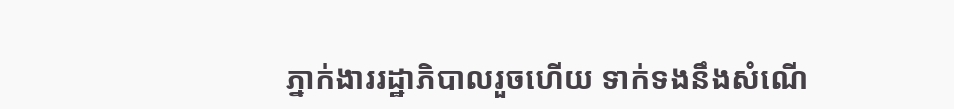ភ្នាក់ងាររដ្ឋាភិបាលរួចហើយ ទាក់ទងនឹងសំណើ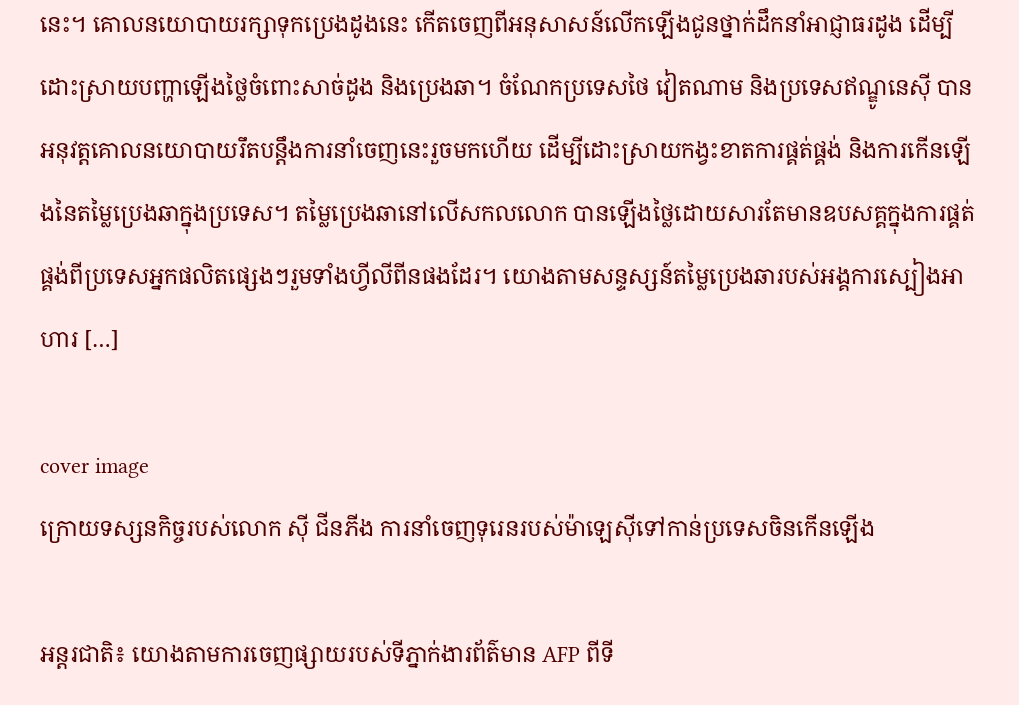នេះ។ គោលនយោបាយរក្សាទុកប្រេងដូងនេះ កើតចេញពីអនុសាសន៍លើកឡើងជូនថ្នាក់ដឹកនាំអាជ្ញាធរដូង ដើម្បីដោះស្រាយបញ្ហាឡើងថ្លៃចំពោះសាច់ដូង និងប្រេងឆា។ ចំណែកប្រទេសថៃ វៀតណាម និងប្រទេសឥណ្ឌូនេស៊ី បានអនុវត្តគោលនយោបាយរឹតបន្តឹងការនាំចេញនេះរួចមកហើយ ដើម្បីដោះស្រាយកង្វះខាតការផ្គត់ផ្គង់ និងការកើនឡើងនៃតម្លៃប្រេងឆាក្នុងប្រទេស។ តម្លៃប្រេងឆានៅលើសកលលោក បានឡើងថ្លៃដោយសារតែមានឧបសគ្គក្នុងការផ្គត់ផ្គង់ពីប្រទេសអ្នកផលិតផ្សេងៗរួមទាំងហ្វីលីពីនផងដែរ។ យោងតាមសន្ទស្សន៍តម្លៃប្រេងឆារបស់អង្គការស្បៀងអាហារ […]

cover image
ក្រោយទស្សនកិច្ចរបស់លោក ស៊ី ជីនភីង ការនាំចេញទុរេនរបស់ម៉ាឡេស៊ីទៅកាន់ប្រទេសចិនកើនឡើង

អន្តរជាតិ៖ យោងតាមការចេញផ្សាយរបស់ទីភ្នាក់ងារព័ត៌មាន AFP ពីទី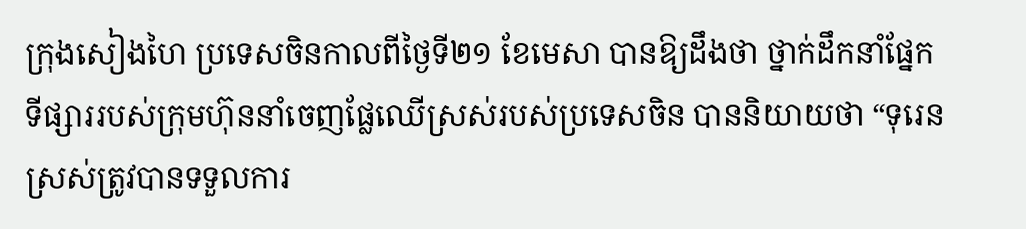ក្រុងសៀងហៃ ប្រទេសចិនកាលពីថ្ងៃទី២១ ខែមេសា បានឱ្យដឹងថា ថ្នាក់ដឹកនាំផ្នែកទីផ្សាររបស់ក្រុមហ៊ុននាំចេញផ្លែឈើស្រស់របស់ប្រទេសចិន បាននិយាយថា “ទុរេនស្រស់ត្រូវបានទទួលការ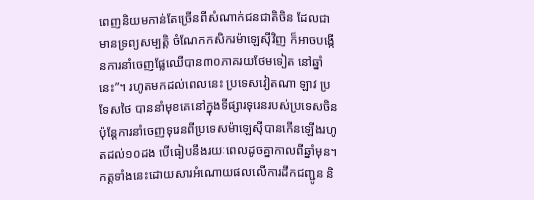ពេញនិយមកាន់តែច្រើនពីសំណាក់ជនជាតិចិន ដែលជាមានទ្រព្យសម្បត្តិ ចំណែកកសិករម៉ាឡេស៊ីវិញ ក៏អាចបង្កើនការនាំចេញផ្លែឈើបាន៣០ភាគរយថែមទៀត នៅឆ្នាំនេះ”។ រហូតមកដល់ពេលនេះ ប្រទេសវៀតណា ឡាវ ប្រទែសថៃ បាននាំមុខគេនៅក្នុងទីផ្សារទុរេនរបស់ប្រទេសចិន ប៉ុន្តែការនាំចេញទុរេនពីប្រទេសម៉ាឡេស៊ីបានកើនឡើងរហូតដល់១០ដង បើធៀបនឹងរយៈពេលដូចគ្នាកាលពីឆ្នាំមុន។ កត្តទាំងនេះដោយសារអំណោយផលលើការដឹកជញ្ជូន និ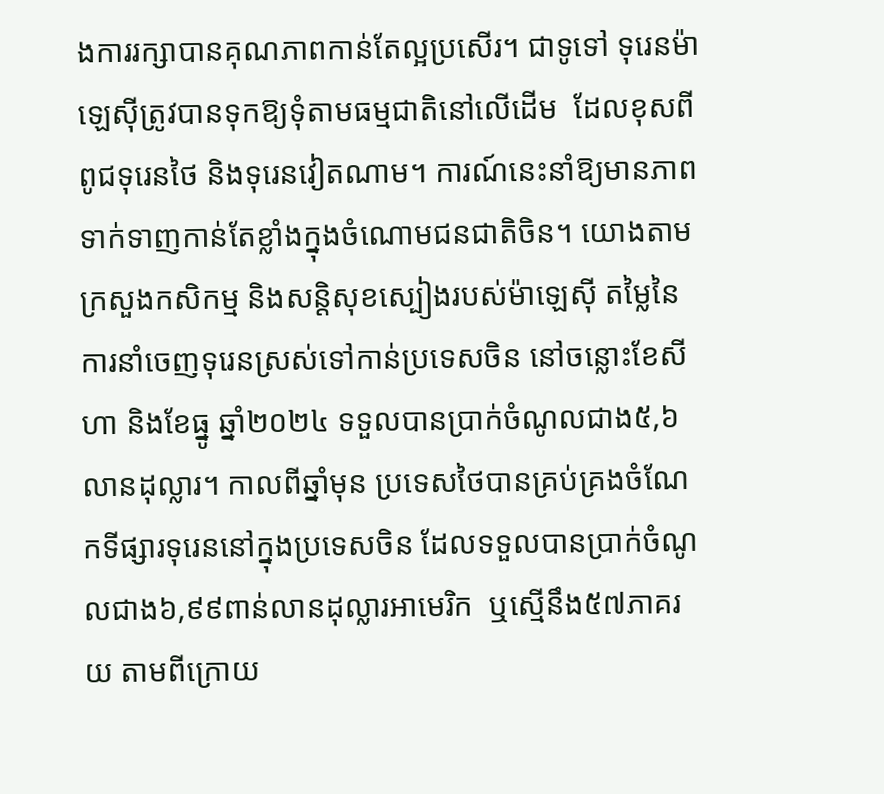ងការរក្សាបានគុណភាពកាន់តែល្អប្រសើរ។ ជាទូទៅ ទុរេនម៉ាឡេស៊ីត្រូវបានទុកឱ្យទុំតាមធម្មជាតិនៅលើដើម  ដែលខុសពីពូជទុរេនថៃ និងទុរេនវៀតណាម។ ការណ៍នេះនាំឱ្យមានភាពទាក់ទាញកាន់តែខ្លាំងក្នុងចំណោមជនជាតិចិន។ យោងតាមក្រសួងកសិកម្ម និងសន្តិសុខស្បៀងរបស់ម៉ាឡេស៊ី តម្លៃនៃការនាំចេញទុរេនស្រស់ទៅកាន់ប្រទេសចិន នៅចន្លោះខែសីហា និងខែធ្នូ ឆ្នាំ២០២៤ ទទួលបានប្រាក់ចំណូលជាង៥,៦លានដុល្លារ។ កាលពីឆ្នាំមុន ប្រទេសថៃបានគ្រប់គ្រងចំណែកទីផ្សារទុរេននៅក្នុងប្រទេសចិន ដែលទទួលបានប្រាក់ចំណូលជាង៦,៩៩ពាន់លានដុល្លារអាមេរិក  ឬស្មើនឹង៥៧ភាគរយ តាមពីក្រោយ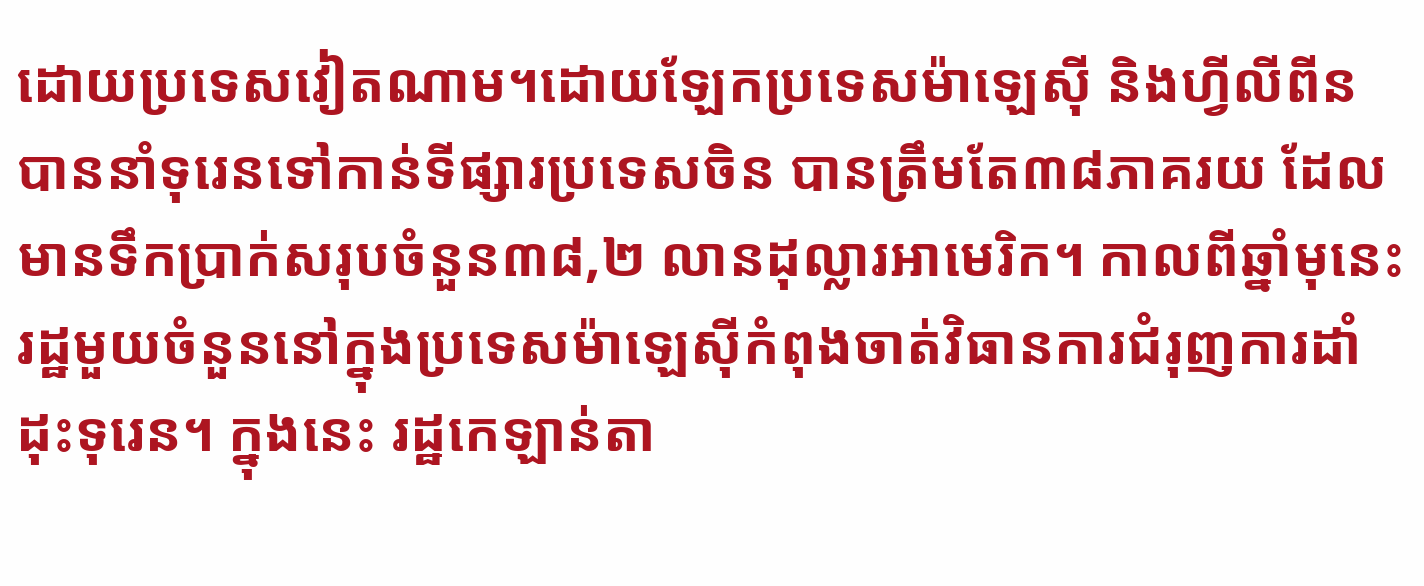ដោយប្រទេសវៀតណាម។ដោយឡែកប្រទេសម៉ាឡេស៊ី និងហ្វីលីពីន បាននាំទុរេនទៅកាន់ទីផ្សារប្រទេសចិន បានត្រឹមតែ៣៨ភាគរយ ដែលមានទឹកប្រាក់សរុបចំនួន៣៨,២ លានដុល្លារអាមេរិក។ កាលពីឆ្នាំមុនេះ រដ្ឋមួយចំនួននៅក្នុងប្រទេសម៉ាឡេស៊ីកំពុងចាត់វិធានការជំរុញការដាំដុះទុរេន។ ក្នុងនេះ រដ្ឋកេឡាន់តា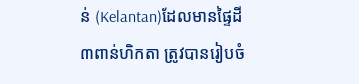ន់ (Kelantan)ដែលមានផ្ទៃដី៣ពាន់ហិកតា ត្រូវបានរៀបចំ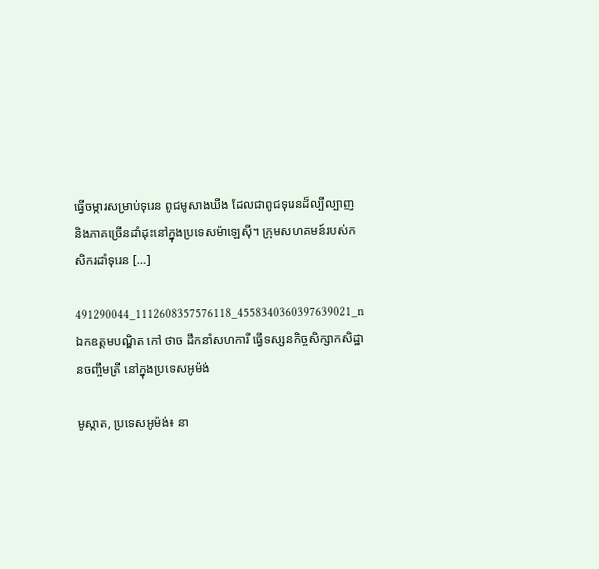ធ្វើចម្ការសម្រាប់ទុរេន ពូជមូសាងឃីង ដែលជាពូជទុរេនដ៏ល្បីល្បាញ និងភាគច្រើនដាំដុះនៅក្នុងប្រទេសម៉ាឡេស៊ី។ ក្រុមសហគមន៍របស់កសិករដាំទុរេន […]

491290044_1112608357576118_4558340360397639021_n
ឯកឧត្តមបណ្ឌិត កៅ ថាច ដឹកនាំសហការី ធ្វើទស្សនកិច្ចសិក្សាកសិដ្ឋានចញ្ចឹមត្រី នៅក្នុងប្រទេសអូម៉ង់

មូស្កាត, ប្រទេសអូម៉ង់៖ នា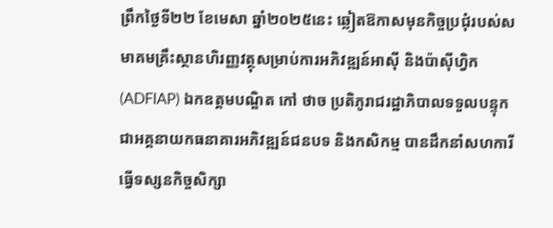ព្រឹកថ្ងៃទី២២ ខែមេសា ឆ្នាំ២០២៥នេះ ឆ្លៀតឱកាសមុនកិច្ចប្រជុំរបស់សមាគមគ្រឹះស្ថានហិរញ្ញវត្ថុសម្រាប់ការអភិវឌ្ឍន៍អាស៊ី និងប៉ាស៊ីហ្វិក (ADFIAP) ឯកឧត្តមបណ្ឌិត កៅ ថាច ប្រតិភូរាជរដ្ឋាភិបាលទទួលបន្ទុកជាអគ្គនាយកធនាគារអភិវឌ្ឍន៍ជនបទ និងកសិកម្ម បានដឹកនាំសហការី ធ្វើទស្សនកិច្ចសិក្សា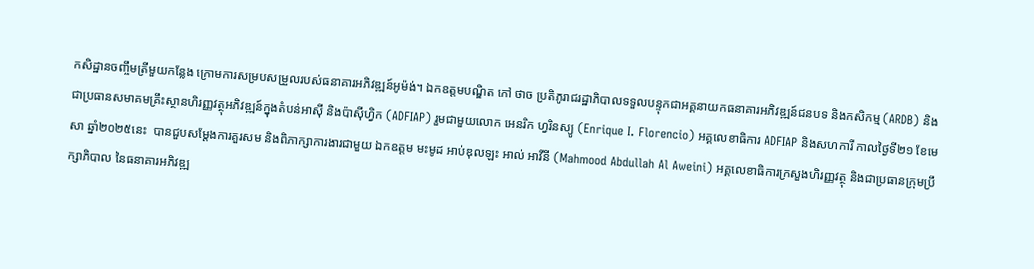កសិដ្ឋានចញ្ចឹមត្រីមួយកន្លែង ក្រោមការសម្របសម្រួលរបស់ធនាគារអភិវឌ្ឍន៍អូម៉ង់។ ឯកឧត្តមបណ្ឌិត កៅ ថាច ប្រតិភូរាជរដ្ឋាភិបាលទទួលបន្ទុកជាអគ្គនាយកធនាគារអភិវឌ្ឍន៍ជនបទ និងកសិកម្ម (ARDB) និងជាប្រធានសមាគមគ្រឹះស្ថានហិរញ្ញវត្ថុអភិវឌ្ឍន៍ក្នុងតំបន់អាស៊ី និងប៉ាស៊ីហ្វិក (ADFIAP) រួមជាមួយលោក អេនរិក ហ្វរិនស្យូ (Enrique I. Florencio) អគ្គលេខាធិការ ADFIAP និងសហការី កាលថ្ងៃទី២១ ខែមេសា ឆ្នាំ២០២៥នេះ  បានជួបសម្ដែងការគួរសម និងពិភាក្សាការងារជាមួយ ឯកឧត្តម មះមូដ អាប់ឌុលឡះ អាល់ អាវីនី (Mahmood Abdullah Al Aweini) អគ្គលេខាធិការក្រសួងហិរញ្ញវត្ថុ និងជាប្រធានក្រុមប្រឹក្សាភិបាល នៃធនាគារអភិវឌ្ឍ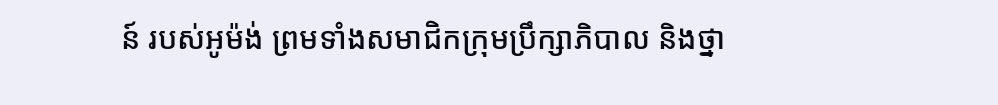ន៍ របស់អូម៉ង់ ព្រមទាំងសមាជិកក្រុមប្រឹក្សាភិបាល និងថ្នា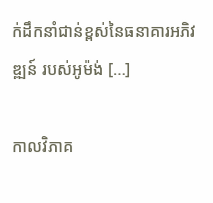ក់ដឹកនាំជាន់ខ្ពស់នៃធនាគារអភិវឌ្ឍន៍ របស់អូម៉ង់ […]

កាលវិភាគ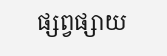ផ្សព្វផ្សាយ